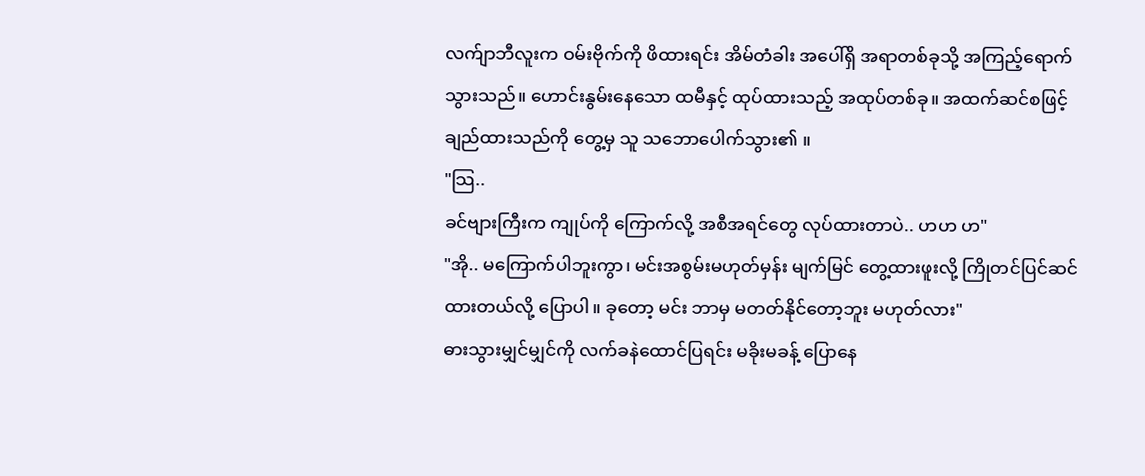လက်ျာဘီလူးက ဝမ်းဗိုက်ကို ဖိထားရင်း အိမ်တံခါး အပေါ်ရှိ အရာတစ်ခုသို့ အကြည့်ရောက်သွားသည်။ ဟောင်းနွမ်းနေသော ထမီနှင့် ထုပ်ထားသည့် အထုပ်တစ်ခု။ အထက်ဆင်စဖြင့် ချည်ထားသည်ကို တွေ့မှ သူ သဘောပေါက်သွား၏ ။
"သြ..
ခင်ဗျားကြီးက ကျုပ်ကို ကြောက်လို့ အစီအရင်တွေ လုပ်ထားတာပဲ.. ဟဟ ဟ"
"အို.. မကြောက်ပါဘူးကွာ၊ မင်းအစွမ်းမဟုတ်မှန်း မျက်မြင် တွေ့ထားဖူးလို့ ကြိုတင်ပြင်ဆင်ထားတယ်လို့ ပြောပါ။ ခုတော့ မင်း ဘာမှ မတတ်နိုင်တော့ဘူး မဟုတ်လား"
ဓားသွားမျှင်မျှင်ကို လက်ခနဲထောင်ပြရင်း မခိုးမခန့် ပြောနေ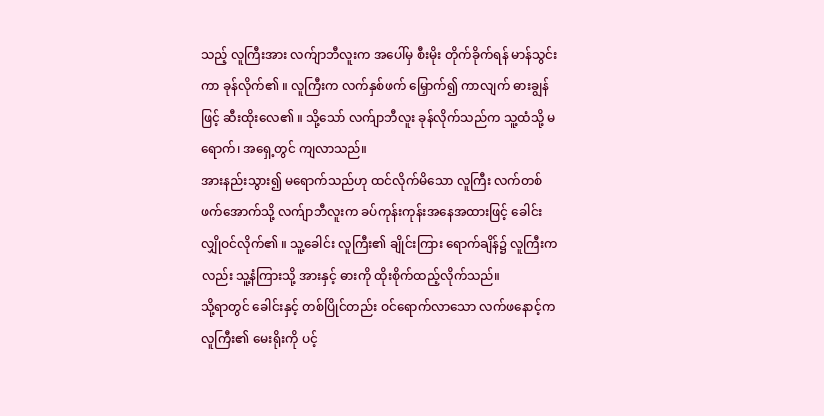သည့် လူကြီးအား လက်ျာဘီလူးက အပေါ်မှ စီးမိုး တိုက်ခိုက်ရန် မာန်သွင်းကာ ခုန်လိုက်၏ ။ လူကြီးက လက်နှစ်ဖက် မြှောက်၍ ကာလျက် ဓားချွန်ဖြင့် ဆီးထိုးလေ၏ ။ သို့သော် လက်ျာဘီလူး ခုန်လိုက်သည်က သူ့ထံသို့ မရောက်၊ အရှေ့တွင် ကျလာသည်။
အားနည်းသွား၍ မရောက်သည်ဟု ထင်လိုက်မိသော လူကြီး လက်တစ်ဖက်အောက်သို့ လက်ျာဘီလူးက ခပ်ကုန်းကုန်းအနေအထားဖြင့် ခေါင်းလျှိုဝင်လိုက်၏ ။ သူ့ခေါင်း လူကြီး၏ ချိုင်းကြား ရောက်ချိန်၌ လူကြီးကလည်း သူ့နံကြားသို့ အားနှင့် ဓားကို ထိုးစိုက်ထည့်လိုက်သည်။
သို့ရာတွင် ခေါင်းနှင့် တစ်ပြိုင်တည်း ဝင်ရောက်လာသော လက်ဖနောင့်က လူကြီး၏ မေးရိုးကို ပင့်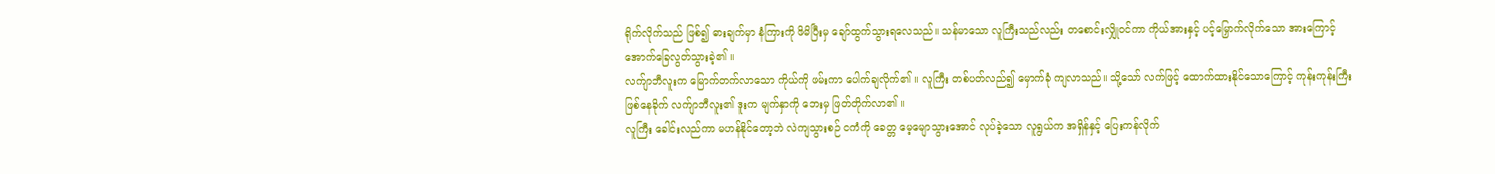ရိုက်လိုက်သည် ဖြစ်၍ ဓားချက်မှာ နံကြားကို ဖိမိပြီးမှ ချော်ထွက်သွားရလေသည်။ သန်မာသော လူကြီးသည်လည်း တစောင်းလျှိုဝင်ကာ ကိုယ်အားနှင့် ပင့်မြှောက်လိုက်သော အားကြောင့် အောက်ခြေလွတ်သွားခဲ့၏ ။
လက်ျာဘီလူးက မြောက်တက်လာသော ကိုယ်ကို ဖမ်းကာ ပေါက်ချလိုက်၏ ။ လူကြီး တစ်ပတ်လည်၍ မှောက်ခုံ ကျလာသည်။ သို့သော် လက်ဖြင့် ထောက်ထားနိုင်သောကြောင့် ကုန်းကုန်းကြီး ဖြစ်နေခိုက် လက်ျာဘီလူး၏ ဒူးက မျက်နှာကို ဘေးမှ ဖြတ်တိုက်လာ၏ ။
လူကြီး ခေါင်းလည်ကာ မဟန်နိုင်တော့ဘဲ လဲကျသွားစဉ် ငကံကို ခေတ္တ မေ့မျောသွားအောင် လုပ်ခဲ့သော လူရွယ်က အရှိန်နှင့် ပြေးကန်လိုက်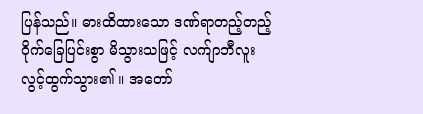ပြန်သည်။ ဓားထိထားသော ဒဏ်ရာတည့်တည့် ဝိုက်ခြေပြင်းစွာ မိသွားသဖြင့် လက်ျာဘီလူး လွင့်ထွက်သွား၏ ။ အတော်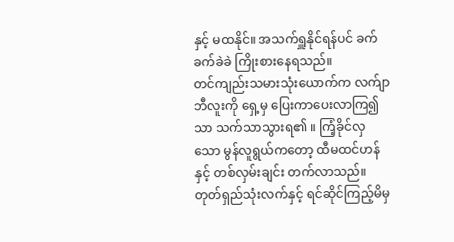နှင့် မထနိုင်။ အသက်ရှူနိုင်ရန်ပင် ခက်ခက်ခဲခဲ ကြိုးစားနေရသည်။
တင်ကျည်းသမားသုံးယောက်က လက်ျာဘီလူးကို ရှေ့မှ ပြေးကာပေးလာကြ၍သာ သက်သာသွားရ၏ ။ ကြံ့ခိုင်လှသော မွန်လူရွယ်ကတော့ ထီမထင်ဟန်နှင့် တစ်လှမ်းချင်း တက်လာသည်။ တုတ်ရှည်သုံးလက်နှင့် ရင်ဆိုင်ကြည့်မိမှ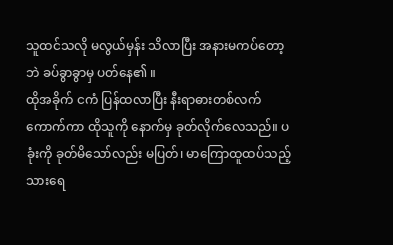သူထင်သလို မလွယ်မှန်း သိလာပြီး အနားမကပ်တော့ဘဲ ခပ်ခွာခွာမှ ပတ်နေ၏ ။
ထိုအခိုက် ငကံ ပြန်ထလာပြီး နီးရာဓားတစ်လက် ကောက်ကာ ထိုသူကို နောက်မှ ခုတ်လိုက်လေသည်။ ပခုံးကို ခုတ်မိသော်လည်း မပြတ်၊ မာကြောထူထပ်သည့် သားရေ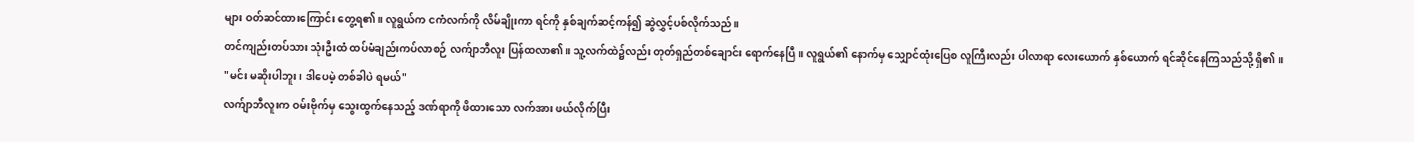များ ဝတ်ဆင်ထားကြောင်း တွေ့ရ၏ ။ လူရွယ်က ငကံလက်ကို လိမ်ချိုးကာ ရင်ကို နှစ်ချက်ဆင့်ကန်၍ ဆွဲလွှင့်ပစ်လိုက်သည်။
တင်ကျည်းတပ်သား သုံးဦးထံ ထပ်မံချည်းကပ်လာစဉ် လက်ျာဘီလူး ပြန်ထလာ၏ ။ သူ့လက်ထဲ၌လည်း တုတ်ရှည်တစ်ချောင်း ရောက်နေပြီ။ လူရွယ်၏ နောက်မှ သျှောင်ထုံးပြေစ လူကြီးလည်း ပါလာရာ လေးယောက် နှစ်ယောက် ရင်ဆိုင်နေကြသည်သို့ ရှိ၏ ။
"မင်း မဆိုးပါဘူး၊ ဒါပေမဲ့ တစ်ခါပဲ ရမယ်"
လက်ျာဘီလူးက ဝမ်းဗိုက်မှ သွေးထွက်နေသည့် ဒဏ်ရာကို ဖိထားသော လက်အား ဖယ်လိုက်ပြီး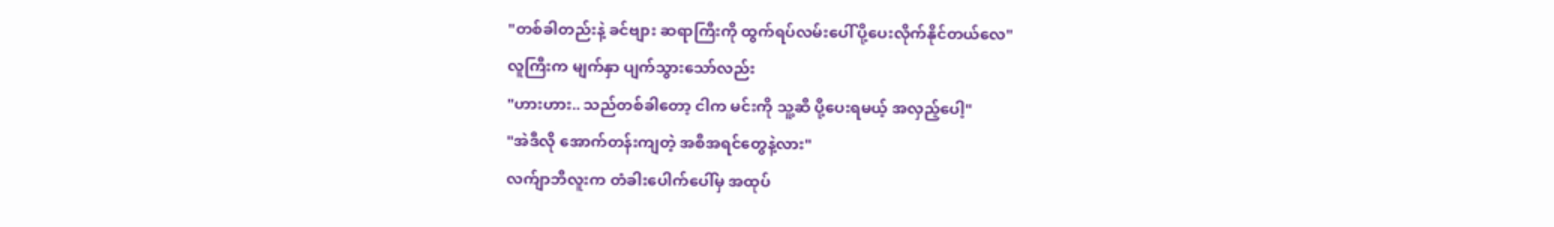"တစ်ခါတည်းနဲ့ ခင်ဗျား ဆရာကြီးကို ထွက်ရပ်လမ်းပေါ် ပို့ပေးလိုက်နိုင်တယ်လေ"
လူကြီးက မျက်နှာ ပျက်သွားသော်လည်း
"ဟားဟား.. သည်တစ်ခါတော့ ငါက မင်းကို သူ့ဆီ ပို့ပေးရမယ့် အလှည့်ပေါ့"
"အဲဒီလို အောက်တန်းကျတဲ့ အစီအရင်တွေနဲ့လား"
လက်ျာဘီလူးက တံခါးပေါက်ပေါ်မှ အထုပ်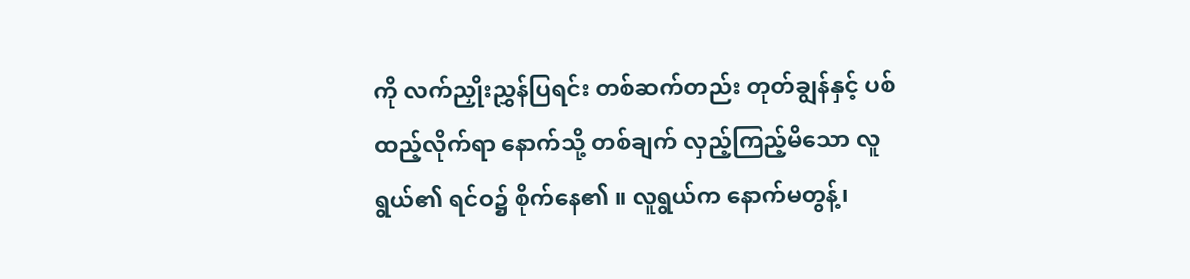ကို လက်ညှိုးညွှန်ပြရင်း တစ်ဆက်တည်း တုတ်ချွန်နှင့် ပစ်ထည့်လိုက်ရာ နောက်သို့ တစ်ချက် လှည့်ကြည့်မိသော လူရွယ်၏ ရင်ဝ၌ စိုက်နေ၏ ။ လူရွယ်က နောက်မတွန့်၊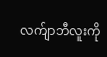လက်ျာဘီလူးကို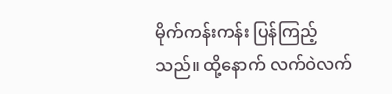မိုက်ကန်းကန်း ပြန်ကြည့်သည်။ ထို့နောက် လက်ဝဲလက်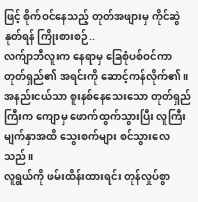ဖြင့် စိုက်ဝင်နေသည့် တုတ်အဖျားမှ ကိုင်ဆွဲနုတ်ရန် ကြိုးစားစဉ်..
လက်ျာဘီလူးက နေရာမှ ခြေစုံပစ်ဝင်ကာ တုတ်ရှည်၏ အရင်းကို ဆောင့်ကန်လိုက်၏ ။ အနည်းငယ်သာ စူးနစ်နေသေးသော တုတ်ရှည်ကြီးက ကျောမှ ဖောက်ထွက်သွားပြီး လူကြီးမျက်နှာအထိ သွေးစက်များ စင်သွားလေသည်။
လူရွယ်ကို ဖမ်းထိန်းထားရင်း တုန်လှုပ်စွာ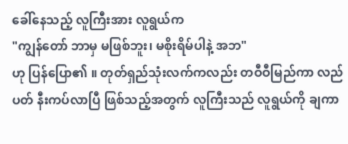ခေါ်နေသည့် လူကြီးအား လူရွယ်က
"ကျွန်တော် ဘာမှ မဖြစ်ဘူး၊ မစိုးရိမ်ပါနဲ့ အဘ"
ဟု ပြန်ပြော၏ ။ တုတ်ရှည်သုံးလက်ကလည်း တဝီဝီမြည်ကာ လည်ပတ် နီးကပ်လာပြီ ဖြစ်သည့်အတွက် လူကြီးသည် လူရွယ်ကို ချကာ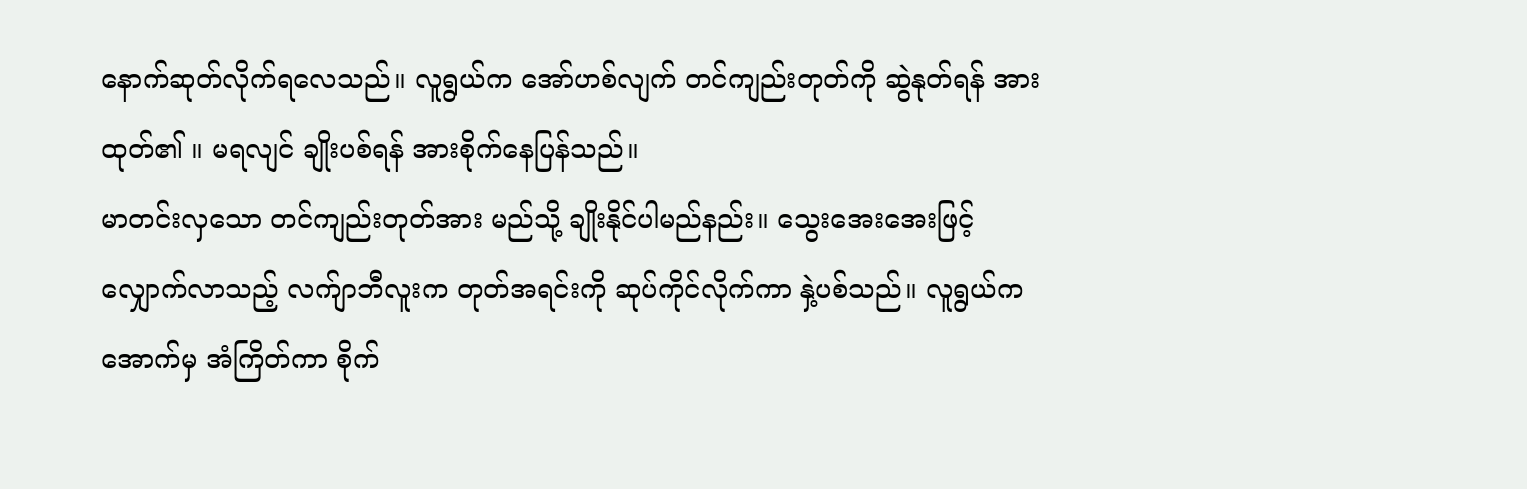နောက်ဆုတ်လိုက်ရလေသည်။ လူရွယ်က အော်ဟစ်လျက် တင်ကျည်းတုတ်ကို ဆွဲနုတ်ရန် အားထုတ်၏ ။ မရလျင် ချိုးပစ်ရန် အားစိုက်နေပြန်သည်။
မာတင်းလှသော တင်ကျည်းတုတ်အား မည်သို့ ချိုးနိုင်ပါမည်နည်း။ သွေးအေးအေးဖြင့် လျှောက်လာသည့် လက်ျာဘီလူးက တုတ်အရင်းကို ဆုပ်ကိုင်လိုက်ကာ နှဲ့ပစ်သည်။ လူရွယ်က အောက်မှ အံကြိတ်ကာ စိုက်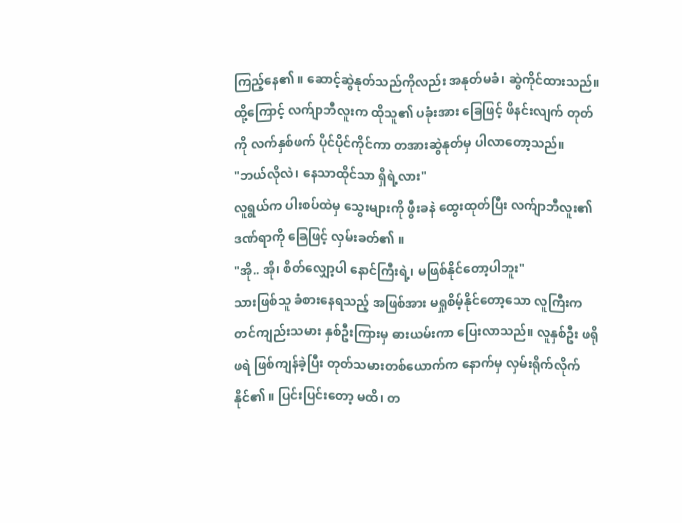ကြည့်နေ၏ ။ ဆောင့်ဆွဲနုတ်သည်ကိုလည်း အနုတ်မခံ၊ ဆွဲကိုင်ထားသည်။
ထို့ကြောင့် လက်ျာဘီလူးက ထိုသူ၏ ပခုံးအား ခြေဖြင့် ဖိနင်းလျက် တုတ်ကို လက်နှစ်ဖက် ပိုင်ပိုင်ကိုင်ကာ တအားဆွဲနုတ်မှ ပါလာတော့သည်။
"ဘယ်လိုလဲ၊ နေသာထိုင်သာ ရှိရဲ့လား"
လူရွယ်က ပါးစပ်ထဲမှ သွေးများကို ဖွီးခနဲ ထွေးထုတ်ပြီး လက်ျာဘီလူး၏ ဒဏ်ရာကို ခြေဖြင့် လှမ်းခတ်၏ ။
"အို.. အို၊ စိတ်လျှော့ပါ နောင်ကြီးရဲ့၊ မဖြစ်နိုင်တော့ပါဘူး"
သားဖြစ်သူ ခံစားနေရသည့် အဖြစ်အား မရှုစိမ့်နိုင်တော့သော လူကြီးက တင်ကျည်းသမား နှစ်ဦးကြားမှ ဓားယမ်းကာ ပြေးလာသည်။ လူနှစ်ဦး ဖရိုဖရဲ ဖြစ်ကျန်ခဲ့ပြီး တုတ်သမားတစ်ယောက်က နောက်မှ လှမ်းရိုက်လိုက်နိုင်၏ ။ ပြင်းပြင်းတော့ မထိ၊ တ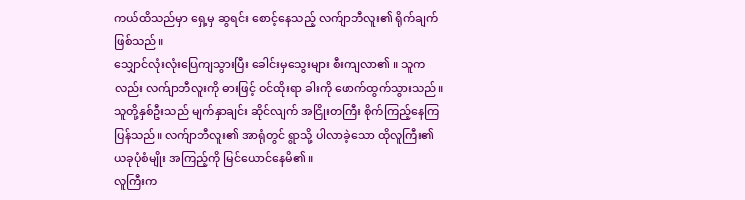ကယ်ထိသည်မှာ ရှေ့မှ ဆွရင်း စောင့်နေသည့် လက်ျာဘီလူး၏ ရိုက်ချက် ဖြစ်သည်။
သျှောင်လုံးလုံးပြေကျသွားပြီး ခေါင်းမှသွေးများ စီးကျလာ၏ ။ သူကလည်း လက်ျာဘီလူးကို ဓားဖြင့် ဝင်ထိုးရာ ခါးကို ဖောက်ထွက်သွားသည်။ သူတို့နှစ်ဦးသည် မျက်နှာချင်း ဆိုင်လျက် အငြိုးတကြီး စိုက်ကြည့်နေကြပြန်သည်။ လက်ျာဘီလူး၏ အာရုံတွင် ရွာသို့ ပါလာခဲ့သော ထိုလူကြီး၏ ယခုပုံစံမျိုး အကြည့်ကို မြင်ယောင်နေမိ၏ ။
လူကြီးက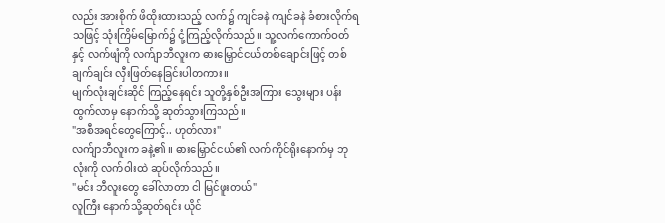လည်း အားစိုက် ဖိထိုးထားသည့် လက်၌ ကျင်ခနဲ ကျင်ခနဲ ခံစားလိုက်ရသဖြင့် သုံးကြိမ်မြောက်၌ ငုံ့ကြည့်လိုက်သည်။ သူ့လက်ကောက်ဝတ်နှင့် လက်ဖျံကို လက်ျာဘီလူးက ဓားမြှောင်ငယ်တစ်ချောင်းဖြင့် တစ်ချက်ချင်း လှီးဖြတ်နေခြင်းပါတကား။
မျက်လုံးချင်းဆိုင် ကြည့်နေရင်း သူတို့နှစ်ဦးအကြား သွေးများ ပန်းထွက်လာမှ နောက်သို့ ဆုတ်သွားကြသည်။
"အစီအရင်တွေကြောင့်.. ဟုတ်လား"
လက်ျာဘီလူးက ခနဲ့၏ ။ ဓားမြှောင်ငယ်၏ လက်ကိုင်ရိုးနောက်မှ ဘုလုံးကို လက်ဝါးထဲ ဆုပ်လိုက်သည်။
"မင်း ဘီလူးတွေ ခေါ်လာတာ ငါ မြင်ဖူးတယ်"
လူကြီး နောက်သို့ဆုတ်ရင်း ယိုင်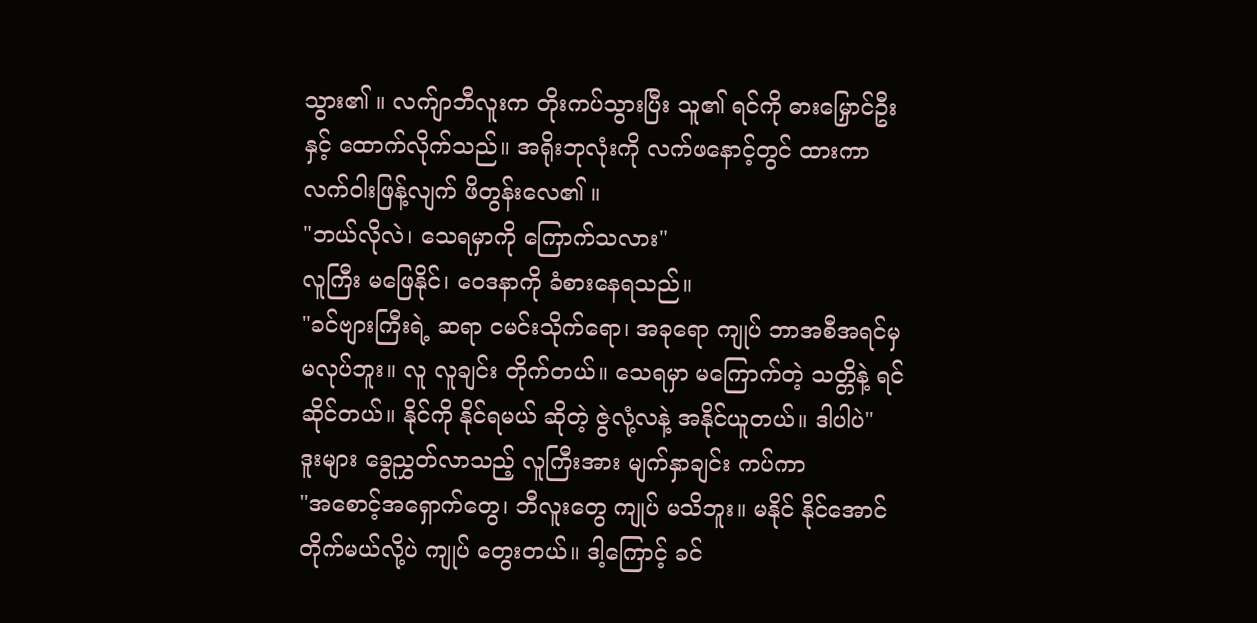သွား၏ ။ လက်ျာဘီလူးက တိုးကပ်သွားပြီး သူ၏ ရင်ကို ဓားမြှောင်ဦးနှင့် ထောက်လိုက်သည်။ အရိုးဘုလုံးကို လက်ဖနောင့်တွင် ထားကာ လက်ဝါးဖြန့်လျက် ဖိတွန်းလေ၏ ။
"ဘယ်လိုလဲ၊ သေရမှာကို ကြောက်သလား"
လူကြီး မဖြေနိုင်၊ ဝေဒနာကို ခံစားနေရသည်။
"ခင်ဗျားကြီးရဲ့ ဆရာ ငမင်းသိုက်ရော၊ အခုရော ကျုပ် ဘာအစီအရင်မှ မလုပ်ဘူး။ လူ လူချင်း တိုက်တယ်။ သေရမှာ မကြောက်တဲ့ သတ္တိနဲ့ ရင်ဆိုင်တယ်။ နိုင်ကို နိုင်ရမယ် ဆိုတဲ့ ဇွဲလုံ့လနဲ့ အနိုင်ယူတယ်။ ဒါပါပဲ"
ဒူးများ ခွေညွှတ်လာသည့် လူကြီးအား မျက်နှာချင်း ကပ်ကာ
"အစောင့်အရှောက်တွေ၊ ဘီလူးတွေ ကျုပ် မသိဘူး။ မနိုင် နိုင်အောင် တိုက်မယ်လို့ပဲ ကျုပ် တွေးတယ်။ ဒါ့ကြောင့် ခင်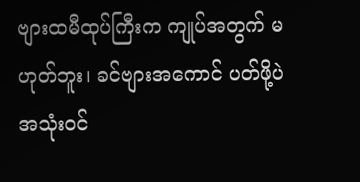ဗျားထမီထုပ်ကြီးက ကျုပ်အတွက် မဟုတ်ဘူး၊ ခင်ဗျားအကောင် ပတ်ဖို့ပဲ အသုံးဝင်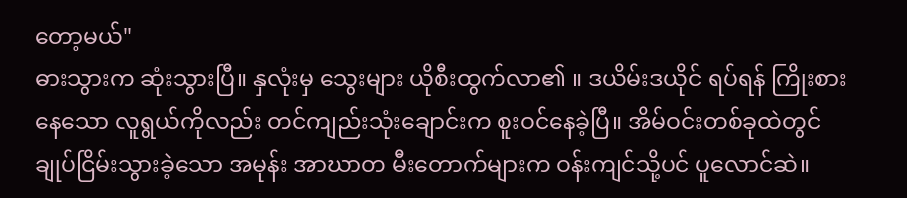တော့မယ်"
ဓားသွားက ဆုံးသွားပြီ။ နှလုံးမှ သွေးများ ယိုစီးထွက်လာ၏ ။ ဒယိမ်းဒယိုင် ရပ်ရန် ကြိုးစားနေသော လူရွယ်ကိုလည်း တင်ကျည်းသုံးချောင်းက စူးဝင်နေခဲ့ပြီ။ အိမ်ဝင်းတစ်ခုထဲတွင် ချုပ်ငြိမ်းသွားခဲ့သော အမုန်း အာဃာတ မီးတောက်များက ဝန်းကျင်သို့ပင် ပူလောင်ဆဲ။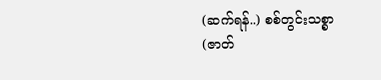(ဆက်ရန်..) စစ်တွင်းသစ္စာ (ဇာတ်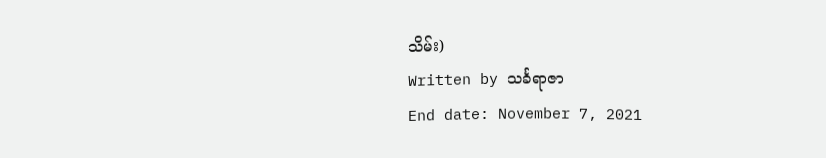သိမ်း)
Written by သင်္ခရာဇာ
End date: November 7, 2021